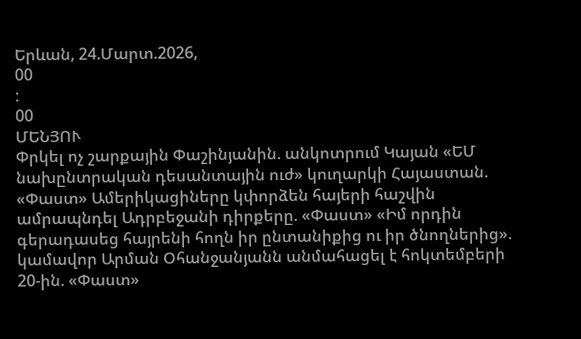Երևան, 24.Մարտ.2026,
00
:
00
ՄԵՆՅՈՒ
Փրկել ոչ շարքային Փաշինյանին. անկոտրում Կայան «ԵՄ նախընտրական դեսանտային ուժ» կուղարկի Հայաստան. «Փաստ» Ամերիկացիները կփորձեն հայերի հաշվին ամրապնդել Ադրբեջանի դիրքերը. «Փաստ» «Իմ որդին գերադասեց հայրենի հողն իր ընտանիքից ու իր ծնողներից». կամավոր Արման Օհանջանյանն անմահացել է հոկտեմբերի 20-ին. «Փաստ»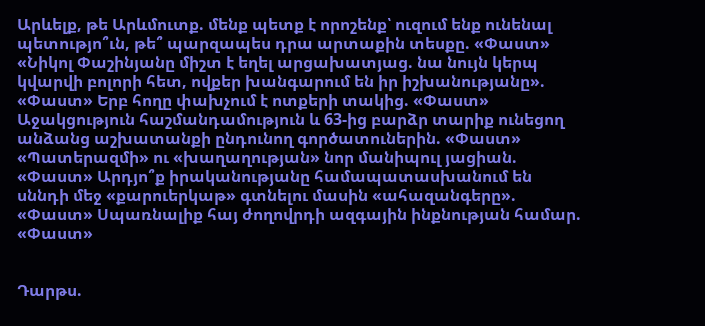Արևելք, թե Արևմուտք. մենք պետք է որոշենք՝ ուզում ենք ունենալ պետությո՞ւն, թե՞ պարզապես դրա արտաքին տեսքը. «Փաստ» «Նիկոլ Փաշինյանը միշտ է եղել արցախատյաց. նա նույն կերպ կվարվի բոլորի հետ, ովքեր խանգարում են իր իշխանությանը». «Փաստ» Երբ հողը փախչում է ոտքերի տակից. «Փաստ» Աջակցություն հաշմանդամություն և 63-ից բարձր տարիք ունեցող անձանց աշխատանքի ընդունող գործատուներին. «Փաստ» «Պատերազմի» ու «խաղաղության» նոր մանիպուլ յացիան. «Փաստ» Արդյո՞ք իրականությանը համապատասխանում են սննդի մեջ «քարուերկաթ» գտնելու մասին «ահազանգերը». «Փաստ» Սպառնալիք հայ ժողովրդի ազգային ինքնության համար. «Փաստ»


Դարթս.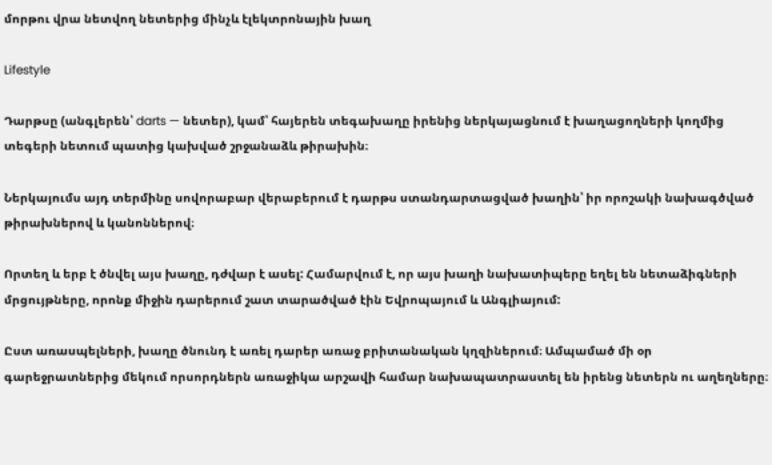մորթու վրա նետվող նետերից մինչև էլեկտրոնային խաղ

Lifestyle

Դարթսը (անգլերեն՝ darts — նետեր), կամ՝ հայերեն տեգախաղը իրենից ներկայացնում է խաղացողների կողմից տեգերի նետում պատից կախված շրջանաձև թիրախին։

Ներկայումս այդ տերմինը սովորաբար վերաբերում է դարթս ստանդարտացված խաղին՝ իր որոշակի նախագծված թիրախներով և կանոններով։

Որտեղ և երբ է ծնվել այս խաղը, դժվար է ասել: Համարվում է, որ այս խաղի նախատիպերը եղել են նետաձիգների մրցույթները, որոնք միջին դարերում շատ տարածված էին Եվրոպայում և Անգլիայում:

Ըստ առասպելների, խաղը ծնունդ է առել դարեր առաջ բրիտանական կղզիներում։ Ամպամած մի օր գարեջրատներից մեկում որսորդներն առաջիկա արշավի համար նախապատրաստել են իրենց նետերն ու աղեղները։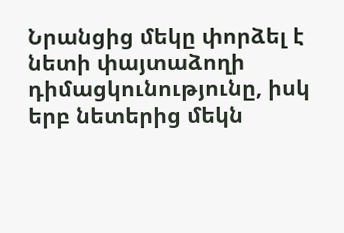Նրանցից մեկը փորձել է նետի փայտաձողի դիմացկունությունը, իսկ երբ նետերից մեկն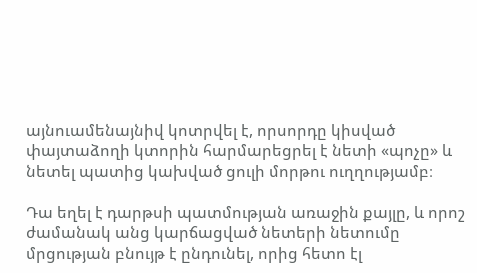այնուամենայնիվ կոտրվել է, որսորդը կիսված փայտաձողի կտորին հարմարեցրել է նետի «պոչը» և նետել պատից կախված ցուլի մորթու ուղղությամբ։

Դա եղել է դարթսի պատմության առաջին քայլը, և որոշ ժամանակ անց կարճացված նետերի նետումը մրցության բնույթ է ընդունել, որից հետո էլ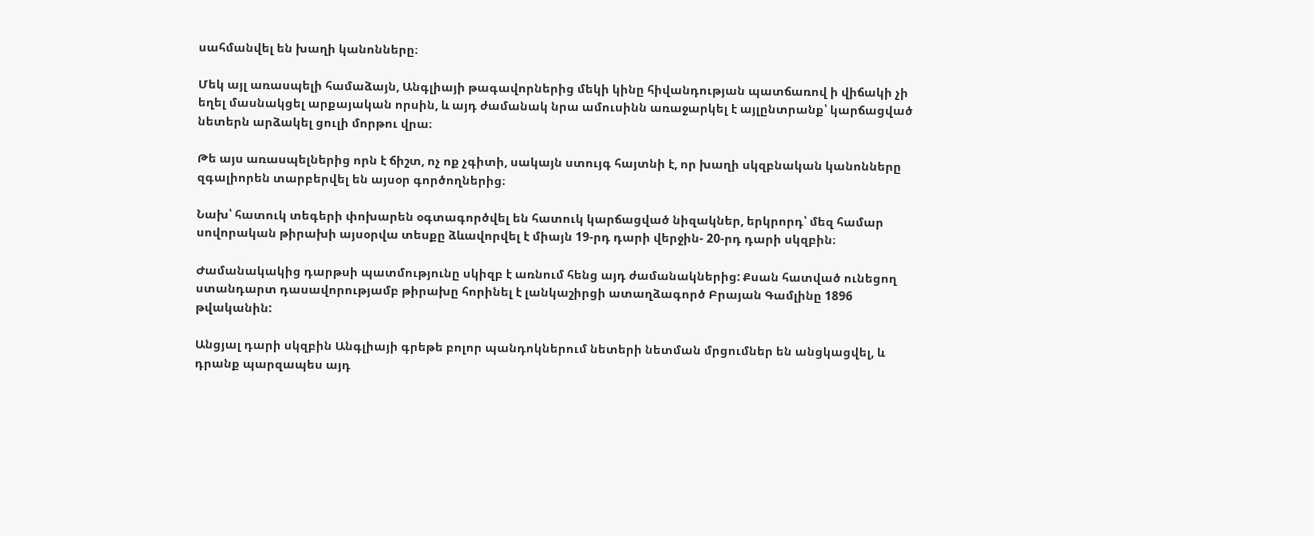սահմանվել են խաղի կանոնները։

Մեկ այլ առասպելի համաձայն, Անգլիայի թագավորներից մեկի կինը հիվանդության պատճառով ի վիճակի չի եղել մասնակցել արքայական որսին, և այդ ժամանակ նրա ամուսինն առաջարկել է այլընտրանք՝ կարճացված նետերն արձակել ցուլի մորթու վրա։

Թե այս առասպելներից որն է ճիշտ, ոչ ոք չգիտի, սակայն ստույգ հայտնի է, որ խաղի սկզբնական կանոնները զգալիորեն տարբերվել են այսօր գործողներից։

Նախ՝ հատուկ տեգերի փոխարեն օգտագործվել են հատուկ կարճացված նիզակներ, երկրորդ՝ մեզ համար սովորական թիրախի այսօրվա տեսքը ձևավորվել է միայն 19-րդ դարի վերջին- 20-րդ դարի սկզբին։

Ժամանակակից դարթսի պատմությունը սկիզբ է առնում հենց այդ ժամանակներից: Քսան հատված ունեցող ստանդարտ դասավորությամբ թիրախը հորինել է լանկաշիրցի ատաղձագործ Բրայան Գամլինը 1896 թվականին:

Անցյալ դարի սկզբին Անգլիայի գրեթե բոլոր պանդոկներում նետերի նետման մրցումներ են անցկացվել, և դրանք պարզապես այդ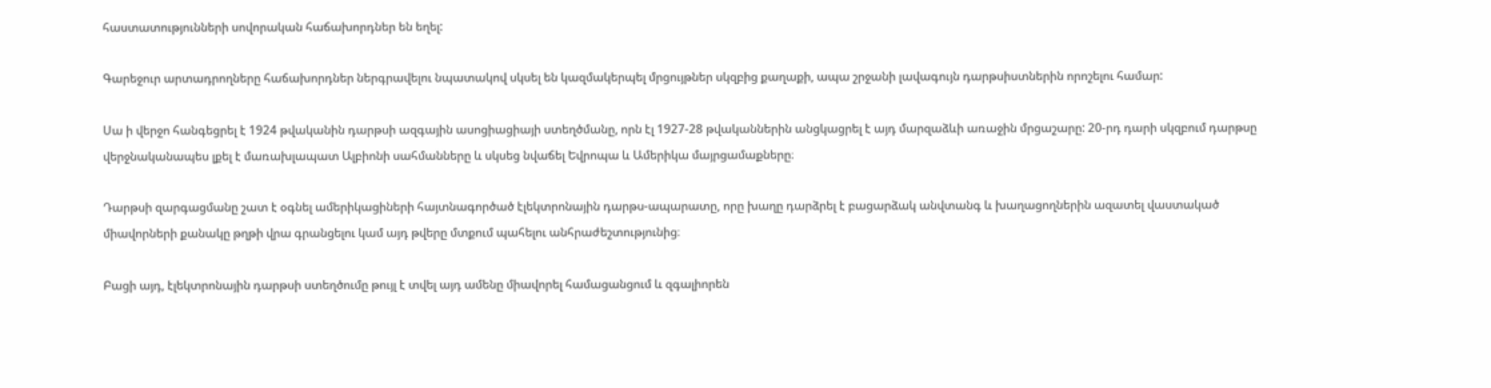հաստատությունների սովորական հաճախորդներ են եղել:

Գարեջուր արտադրողները հաճախորդներ ներգրավելու նպատակով սկսել են կազմակերպել մրցույթներ սկզբից քաղաքի, ապա շրջանի լավագույն դարթսիստներին որոշելու համար:

Սա ի վերջո հանգեցրել է 1924 թվականին դարթսի ազգային ասոցիացիայի ստեղծմանը, որն էլ 1927-28 թվականներին անցկացրել է այդ մարզաձևի առաջին մրցաշարը: 20-րդ դարի սկզբում դարթսը վերջնականապես լքել է մառախլապատ Ալբիոնի սահմանները և սկսեց նվաճել Եվրոպա և Ամերիկա մայրցամաքները։

Դարթսի զարգացմանը շատ է օգնել ամերիկացիների հայտնագործած էլեկտրոնային դարթս-ապարատը, որը խաղը դարձրել է բացարձակ անվտանգ և խաղացողներին ազատել վաստակած միավորների քանակը թղթի վրա գրանցելու կամ այդ թվերը մտքում պահելու անհրաժեշտությունից։

Բացի այդ, էլեկտրոնային դարթսի ստեղծումը թույլ է տվել այդ ամենը միավորել համացանցում և զգալիորեն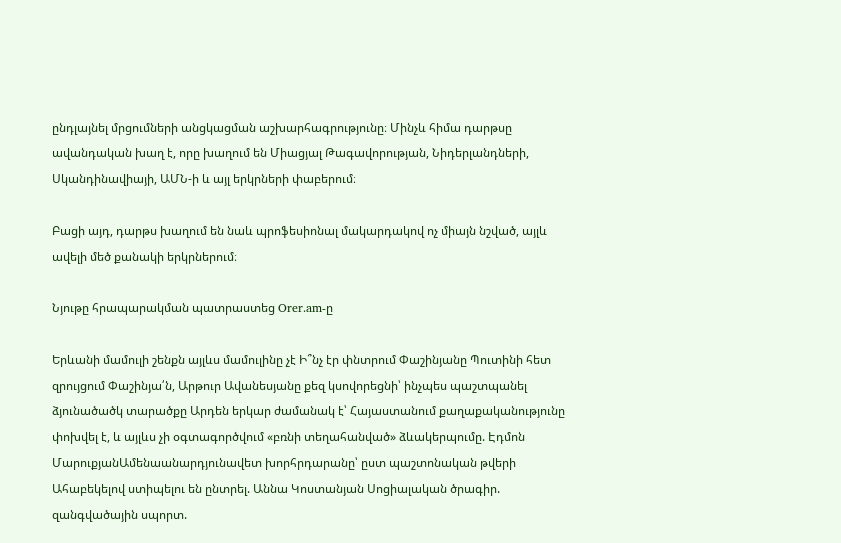ընդլայնել մրցումների անցկացման աշխարհագրությունը։ Մինչև հիմա դարթսը ավանդական խաղ է, որը խաղում են Միացյալ Թագավորության, Նիդերլանդների, Սկանդինավիայի, ԱՄՆ-ի և այլ երկրների փաբերում։

Բացի այդ, դարթս խաղում են նաև պրոֆեսիոնալ մակարդակով ոչ միայն նշված, այլև ավելի մեծ քանակի երկրներում։

Նյութը հրապարակման պատրաստեց Orer.am-ը

Երևանի մամուլի շենքն այլևս մամուլինը չէ Ի՞նչ էր փնտրում Փաշինյանը Պուտինի հետ զրույցում Փաշինյա՛ն, Արթուր Ավանեսյանը քեզ կսովորեցնի՝ ինչպես պաշտպանել ձյունածածկ տարածքը Արդեն երկար ժամանակ է՝ Հայաստանում քաղաքականությունը փոխվել է, և այլևս չի օգտագործվում «բռնի տեղահանված» ձևակերպումը. Էդմոն ՄարուքյանԱմենաանարդյունավետ խորհրդարանը՝ ըստ պաշտոնական թվերի Ահաբեկելով ստիպելու են ընտրել. Աննա Կոստանյան Սոցիալական ծրագիր. զանգվածային սպորտ.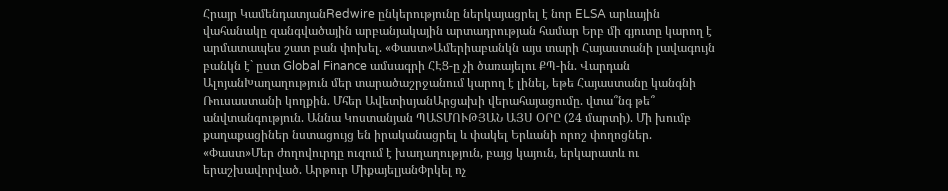Հրայր ԿամենդատյանRedwire ընկերությունը ներկայացրել է նոր ELSA արևային վահանակը զանգվածային արբանյակային արտադրության համար Երբ մի գյուտը կարող է արմատապես շատ բան փոխել. «Փաստ»Ամերիաբանկն այս տարի Հայաստանի լավագույն բանկն է` ըստ Global Finance ամսագրի ՀԷՑ-ը չի ծառայելու ՔՊ-ին. Վարդան ԱլոյանԽաղաղություն մեր տարածաշրջանում կարող է լինել, եթե Հայաստանը կանգնի Ռուսաստանի կողքին. Մհեր ԱվետիսյանԱրցախի վերահայացումը. վտա՞նգ թե՞ անվտանգություն. Աննա Կոստանյան ՊԱՏՄՈՒԹՅԱՆ ԱՅՍ ՕՐԸ (24 մարտի). Մի խումբ քաղաքացիներ նստացույց են իրականացրել և փակել Երևանի որոշ փողոցներ. «Փաստ»Մեր ժողովուրդը ուզում է խաղաղություն, բայց կայուն, երկարատև ու երաշխավորված. Արթուր ՄիքայելյանՓրկել ոչ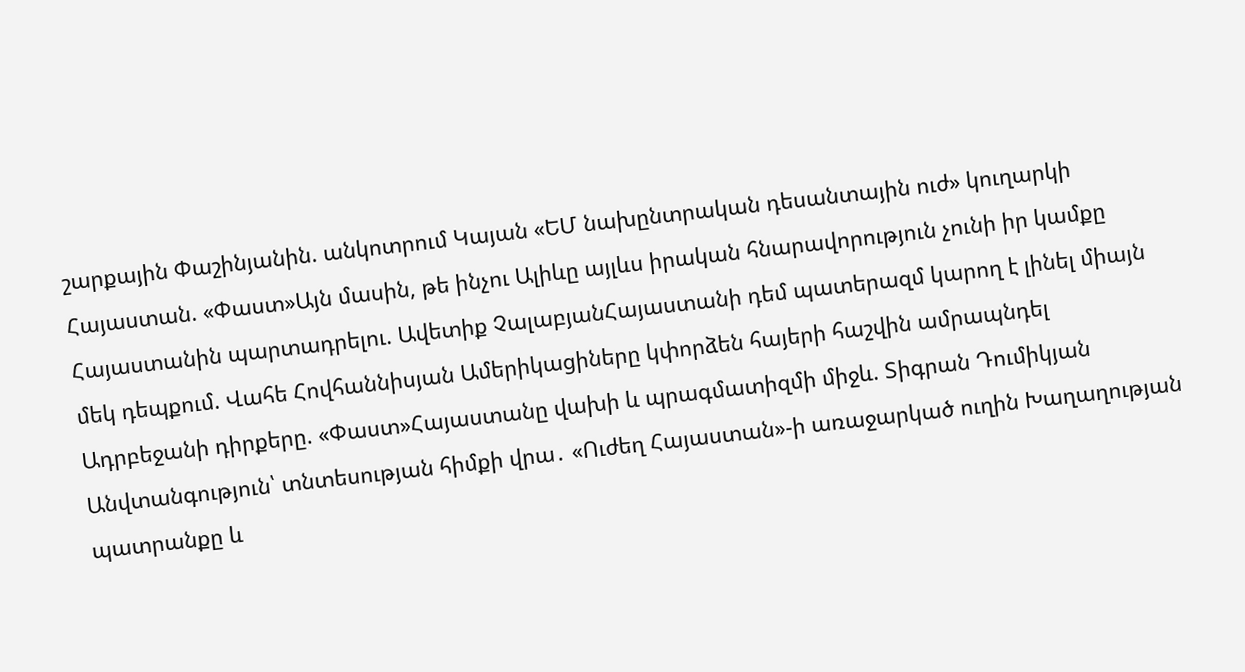շարքային Փաշինյանին. անկոտրում Կայան «ԵՄ նախընտրական դեսանտային ուժ» կուղարկի Հայաստան. «Փաստ»Այն մասին, թե ինչու Ալիևը այլևս իրական հնարավորություն չունի իր կամքը Հայաստանին պարտադրելու. Ավետիք ՉալաբյանՀայաստանի դեմ պատերազմ կարող է լինել միայն մեկ դեպքում. Վահե Հովհաննիսյան Ամերիկացիները կփորձեն հայերի հաշվին ամրապնդել Ադրբեջանի դիրքերը. «Փաստ»Հայաստանը վախի և պրագմատիզմի միջև. Տիգրան Դումիկյան Անվտանգություն՝ տնտեսության հիմքի վրա․ «Ուժեղ Հայաստան»-ի առաջարկած ուղին Խաղաղության պատրանքը և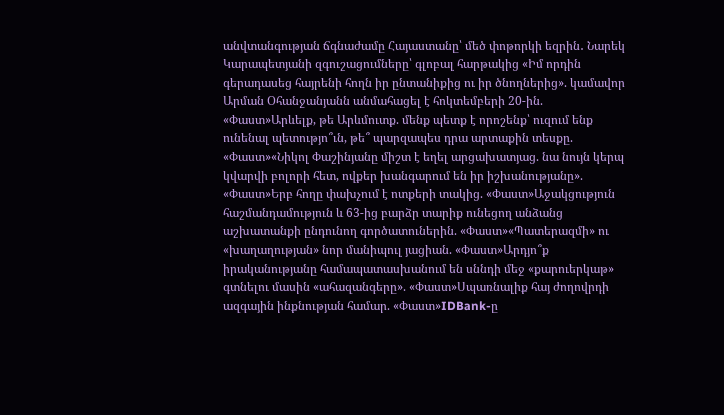անվտանգության ճգնաժամը Հայաստանը՝ մեծ փոթորկի եզրին․ Նարեկ Կարապետյանի զգուշացումները՝ գլոբալ հարթակից «Իմ որդին գերադասեց հայրենի հողն իր ընտանիքից ու իր ծնողներից». կամավոր Արման Օհանջանյանն անմահացել է հոկտեմբերի 20-ին. «Փաստ»Արևելք, թե Արևմուտք. մենք պետք է որոշենք՝ ուզում ենք ունենալ պետությո՞ւն, թե՞ պարզապես դրա արտաքին տեսքը. «Փաստ»«Նիկոլ Փաշինյանը միշտ է եղել արցախատյաց. նա նույն կերպ կվարվի բոլորի հետ, ովքեր խանգարում են իր իշխանությանը». «Փաստ»Երբ հողը փախչում է ոտքերի տակից. «Փաստ»Աջակցություն հաշմանդամություն և 63-ից բարձր տարիք ունեցող անձանց աշխատանքի ընդունող գործատուներին. «Փաստ»«Պատերազմի» ու «խաղաղության» նոր մանիպուլ յացիան. «Փաստ»Արդյո՞ք իրականությանը համապատասխանում են սննդի մեջ «քարուերկաթ» գտնելու մասին «ահազանգերը». «Փաստ»Սպառնալիք հայ ժողովրդի ազգային ինքնության համար. «Փաստ»IDBank-ը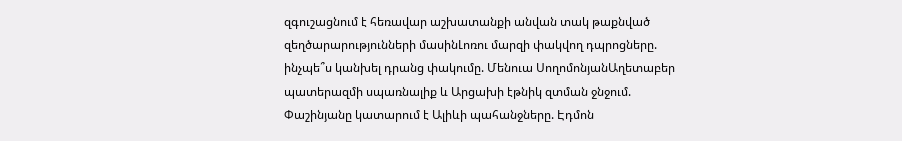զգուշացնում է հեռավար աշխատանքի անվան տակ թաքնված զեղծարարությունների մասինԼոռու մարզի փակվող դպրոցները. ինչպե՞ս կանխել դրանց փակումը. Մենուա ՍողոմոնյանԱղետաբեր պատերազմի սպառնալիք և Արցախի էթնիկ զտման ջնջում. Փաշինյանը կատարում է Ալիևի պահանջները. Էդմոն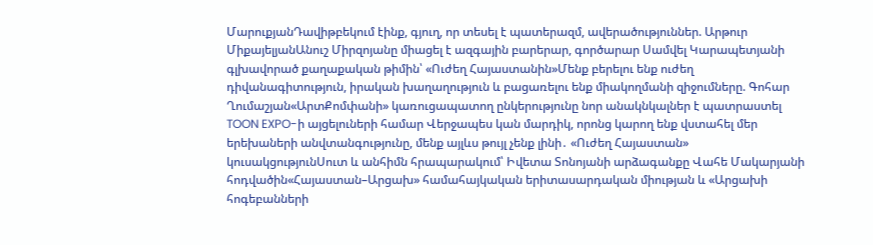ՄարուքյանԴավիթբեկում էինք, գյուղ, որ տեսել է պատերազմ, ավերածություններ. Արթուր ՄիքայելյանԱնուշ Միրզոյանը միացել է ազգային բարերար, գործարար Սամվել Կարապետյանի գլխավորած քաղաքական թիմին՝ «Ուժեղ Հայաստանին»Մենք բերելու ենք ուժեղ դիվանագիտություն, իրական խաղաղություն և բացառելու ենք միակողմանի զիջումները. Գոհար Ղումաշյան«ԱրտՔոմփանի» կառուցապատող ընկերությունը նոր անակնկալներ է պատրաստել TOON EXPO-ի այցելուների համար Վերջապես կան մարդիկ, որոնց կարող ենք վստահել մեր երեխաների անվտանգությունը, մենք այլևս թույլ չենք լինի․ «Ուժեղ Հայաստան» կուսակցությունՍուտ և անհիմն հրապարակում՝ Իվետա Տոնոյանի արձագանքը Վահե Մակարյանի հոդվածին«Հայաստան–Արցախ» համահայկական երիտասարդական միության և «Արցախի հոգեբանների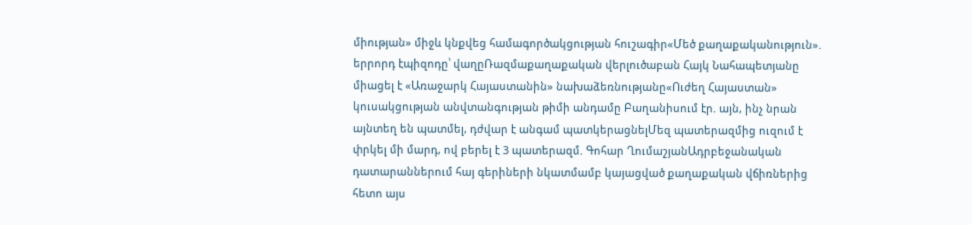միության» միջև կնքվեց համագործակցության հուշագիր«Մեծ քաղաքականություն». երրորդ էպիզոդը՝ վաղըՌազմաքաղաքական վերլուծաբան Հայկ Նահապետյանը միացել է «Առաջարկ Հայաստանին» նախաձեռնությանը«Ուժեղ Հայաստան» կուսակցության անվտանգության թիմի անդամը Բաղանիսում էր. այն, ինչ նրան այնտեղ են պատմել, դժվար է անգամ պատկերացնելՄեզ պատերազմից ուզում է փրկել մի մարդ, ով բերել է 3 պատերազմ. Գոհար ՂումաշյանԱդրբեջանական դատարաններում հայ գերիների նկատմամբ կայացված քաղաքական վճիռներից հետո այս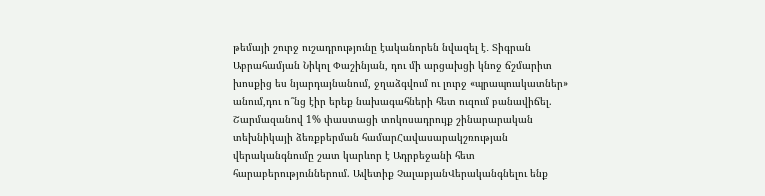թեմայի շուրջ ուշադրությունը էականորեն նվազել է․ Տիգրան Աբրահամյան Նիկոլ Փաշինյան, դու մի արցախցի կնոջ ճշմարիտ խոսքից ես նյարդայնանում, ջղաձգվում ու լուրջ «պրապուսկատներ» անում,դու ո՞նց էիր երեք նախագահների հետ ուզում բանավիճել. Շարմազանով 1% փաստացի տոկոսադրույք շինարարական տեխնիկայի ձեռքբերման համարՀավասարակշռության վերականգնումը շատ կարևոր է Ադրբեջանի հետ հարաբերություններում. Ավետիք ՉալաբյանՎերականգնելու ենք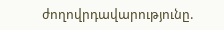ժողովրդավարությունը.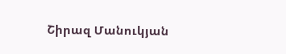Շիրազ Մանուկյան